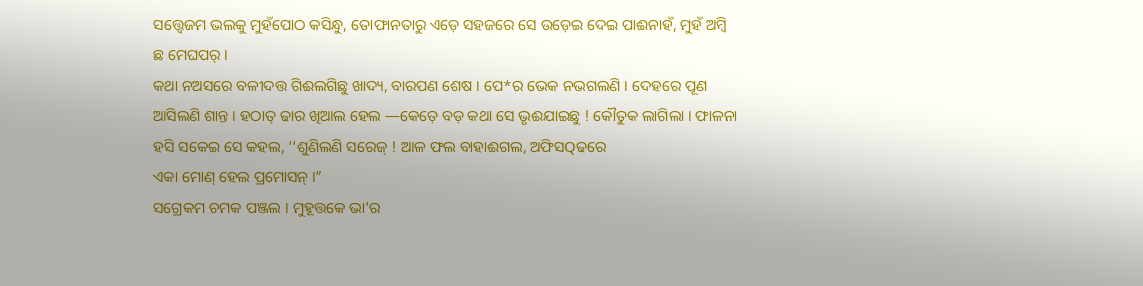ସତ୍ତ୍ୱେଜମ ଭଲକୁ ମୁହଁପୋଠ କସିନ୍ଧୁ, ତୋଫାନତାରୁ ଏଡ଼େ ସହଜରେ ସେ ଉଡ଼େଇ ଦେଇ ପାଈନାହଁ, ମୁହଁ ଅମ୍ବି ଛ ମେଘପର୍ ।
କଥା ନଅସରେ ବଳୀଦତ୍ତ ଗିଈଲଗିଛୁ ଖାଦ୍ୟ, ବାରପଣ ଶେଷ । ପେ*ର ଭେକ ନଭଗଲଣି । ଦେହରେ ପୂଣ ଆସିଲଣି ଶାନ୍ତ । ହଠାତ୍ ଢାର ଖିଆଲ ହେଲ —କେଡ଼େ ବଡ଼ କଥା ସେ ଭୃଈଯାଇଛୁ ! କୌତୁକ ଲାଗିଲା । ଫାଳନା ହସି ସକେଇ ସେ କହଲ, ‘‘ଶୁଣିଲଣି ସରେଜ୍ ! ଆଳ ଫଲ ବାହାଈଗଲ, ଅଫିସQଢରେ
ଏକା ମୋଣ୍ ହେଲ ପ୍ରମୋସନ୍ ।”
ସଗ୍ରେକମ ଚମକ ପଞ୍ଜଲ । ମୁହୂତ୍ତକେ ଭା’ର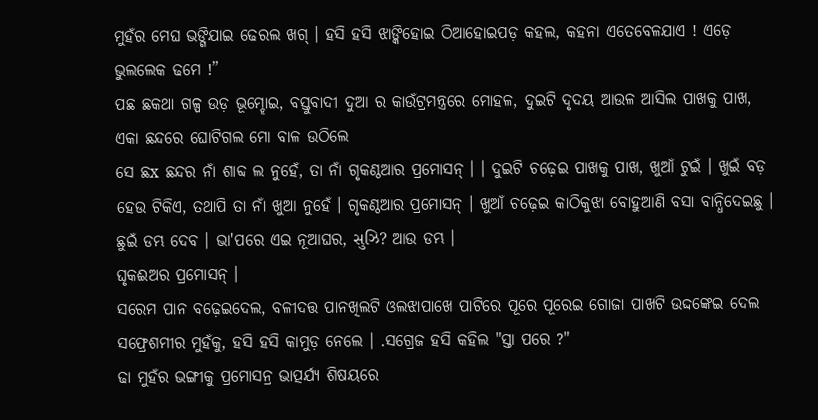ମୁହଁର ମେଘ ଭଙ୍ଗିଯାଇ ଢେରଲ ଖଗ୍ । ହସି ହସି ଝାଙ୍କିହୋଇ ଠିଆହୋଇପଡ଼ କହଲ, କହନା ଏତେବେଳଯାଏ ! ଏଡ଼େ ଭୁଲଲେକ ଢମେ !”
ପଛ ଛକଥା ଗଳ୍ପ ଉଡ଼ ଭୂମ୍ହୋଇ, ବସ୍ତୁବାଦୀ ଦୁଆ ର କାଉଁଟ୍ରମନ୍ତ୍ରରେ ମୋହଳ, ଦୁଇଟି ଦୃଦୟ ଆଉଳ ଆସିଲ ପାଖକୁ ପାଖ, ଏକା ଛନ୍ଦରେ ଘୋଟିଗଲ ମୋ ବାଳ ଉଠିଲେ
ସେ ଛx ଛନ୍ଦର ନାଁ ଶାବ୍ଦ ଲ ନୁହେଁ, ତା ନାଁ ଗୃକଣ୍ଠଆର ପ୍ରମୋସନ୍ । । ଦୁଇଟି ଚଢ଼େଇ ପାଖକୁ ପାଖ, ଖୁଆଁ ଟୁଇଁ । ଖୁଇଁ ବଡ଼ ହେଉ ଟିକିଏ, ତଥାପି ତା ନାଁ ଖୁଆ ନୁହେଁ । ଗୃକଣ୍ଠଆର ପ୍ରମୋସନ୍ । ଖୁଆଁ ଚଢ଼େଇ କାଠିକୁଝା ବୋହୁଆଣି ବସା ବାନ୍ଧିଦେଇଛୁ । ଛୁଇଁ ଡମ୍ଭ ଦେବ । ଭା'ପରେ ଏଇ ନୂଆଘର, સુઝિ? ଆଉ ଡମ୍ଭ ।
ଘୃକଈଅର ପ୍ରମୋସନ୍ ।
ସରେମ ପାନ ବଢ଼େଇଦେଲ, ବଳୀଦତ୍ତ ପାନଖିଲଟି ଓଲଝାପାଖେ ପାଟିରେ ପୂରେ ପୂରେଇ ଗୋଜା ପାଖଟି ଉଦ୍ଦଙ୍କେଇ ଦେଲ ସଫ୍ରେଶମୀର ମୁହଁକୁ, ହସି ହସି କାମୁଡ଼ ନେଲେ । .ସଗ୍ରେଜ ହସି କହିଲ "ସ୍ତା ପରେ ?"
ଢା ମୁହଁର ଭଙ୍ଗୀକୁ ପ୍ରମୋସନ୍ର ଭାତ୍ପର୍ଯ୍ୟ ଶିଷୟରେ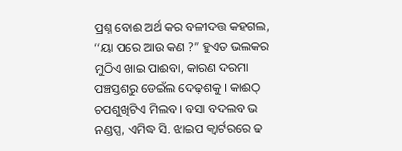ପ୍ରଶ୍ନ ବୋଈ ଅର୍ଥ କର ବଳୀଦତ୍ତ କହଗଲ, ‘‘ୟା ପରେ ଆଉ କଣ ?” ହୁଏତ ଭଲକର ମୁଠିଏ ଖାଇ ପାଈବା, କାରଣ ଦରମା ପଞ୍ଚସ୍ତଶରୁ ଡେଇଁଲ ଦେଢ଼ଶକୁ । କାଈଠ୍ ଚପଶୁଖିଟିଏ ମିଲବ । ବସା ବଦଲବ ଭ ନଣ୍ଡପ୍ସ, ଏମିଦ୍ଧ ସି. ଝାଇପ କ୍ୱାର୍ଟରରେ ଢ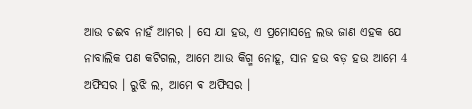ଆଉ ଚଈବ ନାହଁ ଆମର । ସେ ଯା ହଉ, ଏ ପ୍ରମୋସନ୍ରେ ଲଭ ଜାଣ ଏହକ ଯେ ନାବାଲିକ ପଣ କଟିଗଲ, ଆମେ ଆଉ କିଗ୍ମ ନୋହୂ, ସାନ ହଉ ବଡ଼ ହଉ ଆମେ 4 ଅଫିସର । ରୁଝି ଲ, ଆମେ ଵ ଅଫିସର ।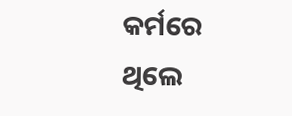କର୍ମରେ ଥିଲେ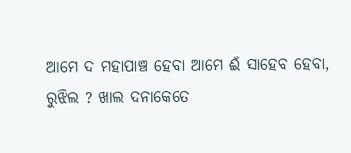ଆମେ ଦ ମହାପାଞ୍ଚ ହେବା ଆମେ ଈଁ ସାହେବ ହେବା, ରୁଝିଲ ? ଖାଲ ଦନାକେତେ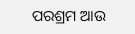ପରଶ୍ରମ ଆଉ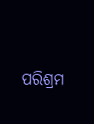ପରିଶ୍ରମ